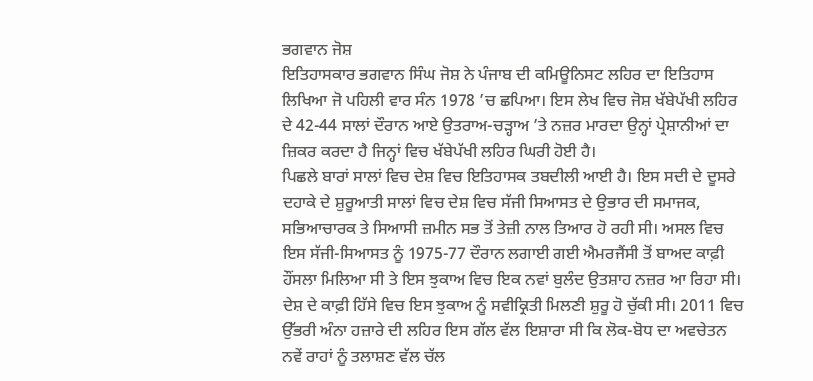ਭਗਵਾਨ ਜੋਸ਼
ਇਤਿਹਾਸਕਾਰ ਭਗਵਾਨ ਸਿੰਘ ਜੋਸ਼ ਨੇ ਪੰਜਾਬ ਦੀ ਕਮਿਊਨਿਸਟ ਲਹਿਰ ਦਾ ਇਤਿਹਾਸ ਲਿਖਿਆ ਜੋ ਪਹਿਲੀ ਵਾਰ ਸੰਨ 1978 ’ਚ ਛਪਿਆ। ਇਸ ਲੇਖ ਵਿਚ ਜੋਸ਼ ਖੱਬੇਪੱਖੀ ਲਹਿਰ ਦੇ 42-44 ਸਾਲਾਂ ਦੌਰਾਨ ਆਏ ਉਤਰਾਅ-ਚੜ੍ਹਾਅ ’ਤੇ ਨਜ਼ਰ ਮਾਰਦਾ ਉਨ੍ਹਾਂ ਪ੍ਰੇਸ਼ਾਨੀਆਂ ਦਾ ਜ਼ਿਕਰ ਕਰਦਾ ਹੈ ਜਿਨ੍ਹਾਂ ਵਿਚ ਖੱਬੇਪੱਖੀ ਲਹਿਰ ਘਿਰੀ ਹੋਈ ਹੈ।
ਪਿਛਲੇ ਬਾਰਾਂ ਸਾਲਾਂ ਵਿਚ ਦੇਸ਼ ਵਿਚ ਇਤਿਹਾਸਕ ਤਬਦੀਲੀ ਆਈ ਹੈ। ਇਸ ਸਦੀ ਦੇ ਦੂਸਰੇ ਦਹਾਕੇ ਦੇ ਸ਼ੁਰੂਆਤੀ ਸਾਲਾਂ ਵਿਚ ਦੇਸ਼ ਵਿਚ ਸੱਜੀ ਸਿਆਸਤ ਦੇ ਉਭਾਰ ਦੀ ਸਮਾਜਕ, ਸਭਿਆਚਾਰਕ ਤੇ ਸਿਆਸੀ ਜ਼ਮੀਨ ਸਭ ਤੋਂ ਤੇਜ਼ੀ ਨਾਲ ਤਿਆਰ ਹੋ ਰਹੀ ਸੀ। ਅਸਲ ਵਿਚ ਇਸ ਸੱਜੀ-ਸਿਆਸਤ ਨੂੰ 1975-77 ਦੌਰਾਨ ਲਗਾਈ ਗਈ ਐਮਰਜੈਂਸੀ ਤੋਂ ਬਾਅਦ ਕਾਫ਼ੀ ਹੌਂਸਲਾ ਮਿਲਿਆ ਸੀ ਤੇ ਇਸ ਝੁਕਾਅ ਵਿਚ ਇਕ ਨਵਾਂ ਬੁਲੰਦ ਉਤਸ਼ਾਹ ਨਜ਼ਰ ਆ ਰਿਹਾ ਸੀ। ਦੇਸ਼ ਦੇ ਕਾਫ਼ੀ ਹਿੱਸੇ ਵਿਚ ਇਸ ਝੁਕਾਅ ਨੂੰ ਸਵੀਕ੍ਰਿਤੀ ਮਿਲਣੀ ਸ਼ੁਰੂ ਹੋ ਚੁੱਕੀ ਸੀ। 2011 ਵਿਚ ਉੱਭਰੀ ਅੰਨਾ ਹਜ਼ਾਰੇ ਦੀ ਲਹਿਰ ਇਸ ਗੱਲ ਵੱਲ ਇਸ਼ਾਰਾ ਸੀ ਕਿ ਲੋਕ-ਬੋਧ ਦਾ ਅਵਚੇਤਨ ਨਵੇਂ ਰਾਹਾਂ ਨੂੰ ਤਲਾਸ਼ਣ ਵੱਲ ਚੱਲ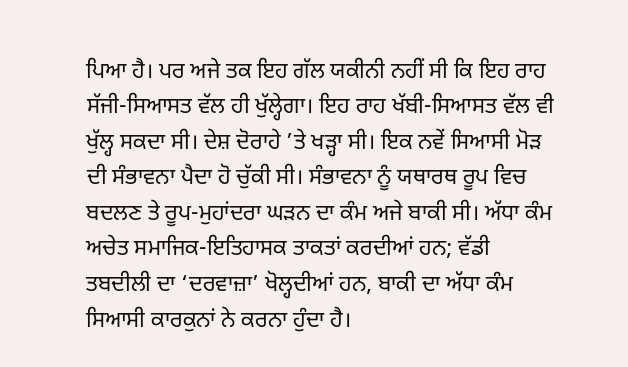ਪਿਆ ਹੈ। ਪਰ ਅਜੇ ਤਕ ਇਹ ਗੱਲ ਯਕੀਨੀ ਨਹੀਂ ਸੀ ਕਿ ਇਹ ਰਾਹ ਸੱਜੀ-ਸਿਆਸਤ ਵੱਲ ਹੀ ਖੁੱਲ੍ਹੇਗਾ। ਇਹ ਰਾਹ ਖੱਬੀ-ਸਿਆਸਤ ਵੱਲ ਵੀ ਖੁੱਲ੍ਹ ਸਕਦਾ ਸੀ। ਦੇਸ਼ ਦੋਰਾਹੇ ’ਤੇ ਖੜ੍ਹਾ ਸੀ। ਇਕ ਨਵੇਂ ਸਿਆਸੀ ਮੋੜ ਦੀ ਸੰਭਾਵਨਾ ਪੈਦਾ ਹੋ ਚੁੱਕੀ ਸੀ। ਸੰਭਾਵਨਾ ਨੂੰ ਯਥਾਰਥ ਰੂਪ ਵਿਚ ਬਦਲਣ ਤੇ ਰੂਪ-ਮੁਹਾਂਦਰਾ ਘੜਨ ਦਾ ਕੰਮ ਅਜੇ ਬਾਕੀ ਸੀ। ਅੱਧਾ ਕੰਮ ਅਚੇਤ ਸਮਾਜਿਕ-ਇਤਿਹਾਸਕ ਤਾਕਤਾਂ ਕਰਦੀਆਂ ਹਨ; ਵੱਡੀ ਤਬਦੀਲੀ ਦਾ ‘ਦਰਵਾਜ਼ਾ’ ਖੋਲ੍ਹਦੀਆਂ ਹਨ, ਬਾਕੀ ਦਾ ਅੱਧਾ ਕੰਮ ਸਿਆਸੀ ਕਾਰਕੁਨਾਂ ਨੇ ਕਰਨਾ ਹੁੰਦਾ ਹੈ।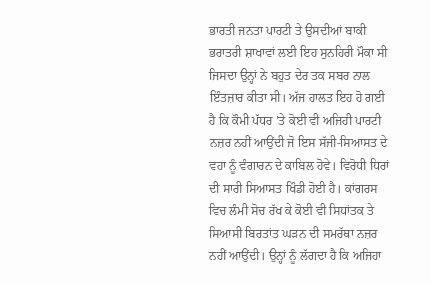ਭਾਰਤੀ ਜਨਤਾ ਪਾਰਟੀ ਤੇ ਉਸਦੀਆਂ ਬਾਕੀ ਭਰਾਤਰੀ ਸ਼ਾਖਾਵਾਂ ਲਈ ਇਹ ਸੁਨਹਿਰੀ ਮੌਕਾ ਸੀ ਜਿਸਦਾ ਉਨ੍ਹਾਂ ਨੇ ਬਹੁਤ ਦੇਰ ਤਕ ਸਬਰ ਨਾਲ ਇੰਤਜ਼ਾਰ ਕੀਤਾ ਸੀ। ਅੱਜ ਹਾਲਤ ਇਹ ਹੋ ਗਈ ਹੈ ਕਿ ਕੌਮੀ ਪੱਧਰ ’ਤੇ ਕੋਈ ਵੀ ਅਜਿਹੀ ਪਾਰਟੀ ਨਜ਼ਰ ਨਹੀਂ ਆਉਂਦੀ ਜੋ ਇਸ ਸੱਜੀ-ਸਿਆਸਤ ਦੇ ਵਹਾ ਨੂੰ ਵੰਗਾਰਨ ਦੇ ਕਾਬਿਲ ਹੋਵੇ। ਵਿਰੋਧੀ ਧਿਰਾਂ ਦੀ ਸਾਰੀ ਸਿਆਸਤ ਖਿੰਡੀ ਹੋਈ ਹੈ। ਕਾਂਗਰਸ ਵਿਚ ਲੰਮੀ ਸੋਚ ਰੱਖ ਕੇ ਕੋਈ ਵੀ ਸਿਧਾਂਤਕ ਤੇ ਸਿਆਸੀ ਬਿਰਤਾਂਤ ਘੜਨ ਦੀ ਸਮਰੱਥਾ ਨਜ਼ਰ ਨਹੀਂ ਆਉਂਦੀ। ਉਨ੍ਹਾਂ ਨੂੰ ਲੱਗਦਾ ਹੈ ਕਿ ਅਜਿਹਾ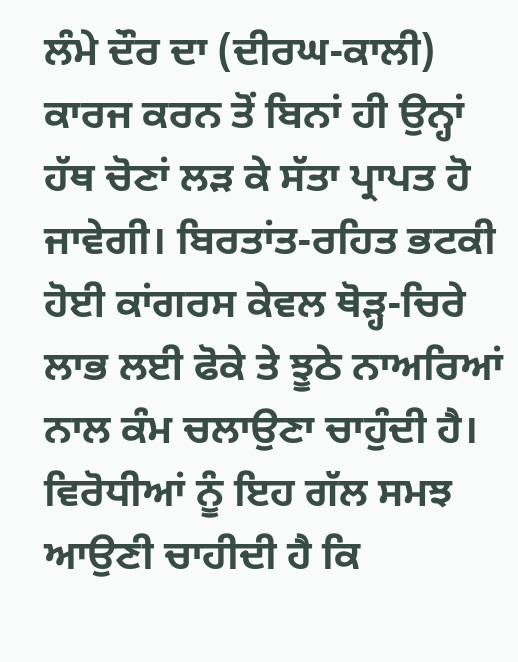ਲੰਮੇ ਦੌਰ ਦਾ (ਦੀਰਘ-ਕਾਲੀ) ਕਾਰਜ ਕਰਨ ਤੋਂ ਬਿਨਾਂ ਹੀ ਉਨ੍ਹਾਂ ਹੱਥ ਚੋਣਾਂ ਲੜ ਕੇ ਸੱਤਾ ਪ੍ਰਾਪਤ ਹੋ ਜਾਵੇਗੀ। ਬਿਰਤਾਂਤ-ਰਹਿਤ ਭਟਕੀ ਹੋਈ ਕਾਂਗਰਸ ਕੇਵਲ ਥੋੜ੍ਹ-ਚਿਰੇ ਲਾਭ ਲਈ ਫੋਕੇ ਤੇ ਝੂਠੇ ਨਾਅਰਿਆਂ ਨਾਲ ਕੰਮ ਚਲਾਉਣਾ ਚਾਹੁੰਦੀ ਹੈ। ਵਿਰੋਧੀਆਂ ਨੂੰ ਇਹ ਗੱਲ ਸਮਝ ਆਉਣੀ ਚਾਹੀਦੀ ਹੈ ਕਿ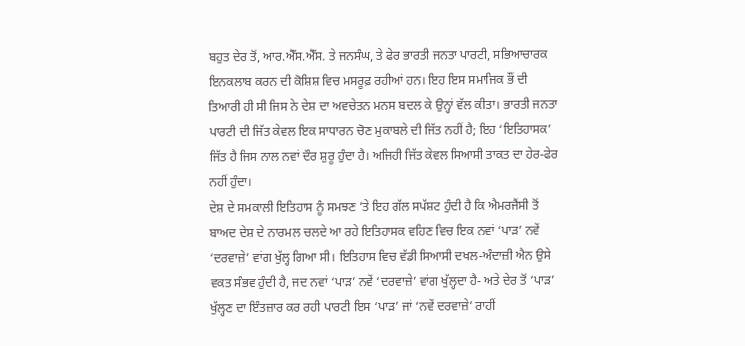ਬਹੁਤ ਦੇਰ ਤੋਂ, ਆਰ.ਐੱਸ.ਐੱਸ. ਤੇ ਜਨਸੰਘ, ਤੇ ਫੇਰ ਭਾਰਤੀ ਜਨਤਾ ਪਾਰਟੀ, ਸਭਿਆਚਾਰਕ ਇਨਕਲਾਬ ਕਰਨ ਦੀ ਕੋਸ਼ਿਸ਼ ਵਿਚ ਮਸਰੂਫ਼ ਰਹੀਆਂ ਹਨ। ਇਹ ਇਸ ਸਮਾਜਿਕ ਭੌਂ ਦੀ ਤਿਆਰੀ ਹੀ ਸੀ ਜਿਸ ਨੇ ਦੇਸ਼ ਦਾ ਅਵਚੇਤਨ ਮਨਸ ਬਦਲ ਕੇ ਉਨ੍ਹਾਂ ਵੱਲ ਕੀਤਾ। ਭਾਰਤੀ ਜਨਤਾ ਪਾਰਟੀ ਦੀ ਜਿੱਤ ਕੇਵਲ ਇਕ ਸਾਧਾਰਨ ਚੋਣ ਮੁਕਾਬਲੇ ਦੀ ਜਿੱਤ ਨਹੀਂ ਹੈ; ਇਹ ‘ਇਤਿਹਾਸਕ’ ਜਿੱਤ ਹੈ ਜਿਸ ਨਾਲ ਨਵਾਂ ਦੌਰ ਸ਼ੁਰੂ ਹੁੰਦਾ ਹੈ। ਅਜਿਹੀ ਜਿੱਤ ਕੇਵਲ ਸਿਆਸੀ ਤਾਕਤ ਦਾ ਹੇਰ-ਫੇਰ ਨਹੀਂ ਹੁੰਦਾ।
ਦੇਸ਼ ਦੇ ਸਮਕਾਲੀ ਇਤਿਹਾਸ ਨੂੰ ਸਮਝਣ ’ਤੇ ਇਹ ਗੱਲ ਸਪੱਸ਼ਟ ਹੁੰਦੀ ਹੈ ਕਿ ਐਮਰਜੈਂਸੀ ਤੋਂ ਬਾਅਦ ਦੇਸ਼ ਦੇ ਨਾਰਮਲ ਚਲਦੇ ਆ ਰਹੇ ਇਤਿਹਾਸਕ ਵਹਿਣ ਵਿਚ ਇਕ ਨਵਾਂ ‘ਪਾੜ’ ਨਵੇਂ ‘ਦਰਵਾਜ਼ੇ’ ਵਾਂਗ ਖੁੱਲ੍ਹ ਗਿਆ ਸੀ। ਇਤਿਹਾਸ ਵਿਚ ਵੱਡੀ ਸਿਆਸੀ ਦਖਲ-ਅੰਦਾਜ਼ੀ ਐਨ ਉਸੇ ਵਕਤ ਸੰਭਵ ਹੁੰਦੀ ਹੈ, ਜਦ ਨਵਾਂ ‘ਪਾੜ’ ਨਵੇਂ ‘ਦਰਵਾਜ਼ੇ’ ਵਾਂਗ ਖੁੱਲ੍ਹਦਾ ਹੈ- ਅਤੇ ਦੇਰ ਤੋਂ ‘ਪਾੜ’ ਖੁੱਲ੍ਹਣ ਦਾ ਇੰਤਜ਼ਾਰ ਕਰ ਰਹੀ ਪਾਰਟੀ ਇਸ ‘ਪਾੜ’ ਜਾਂ ‘ਨਵੇਂ ਦਰਵਾਜ਼ੇ’ ਰਾਹੀਂ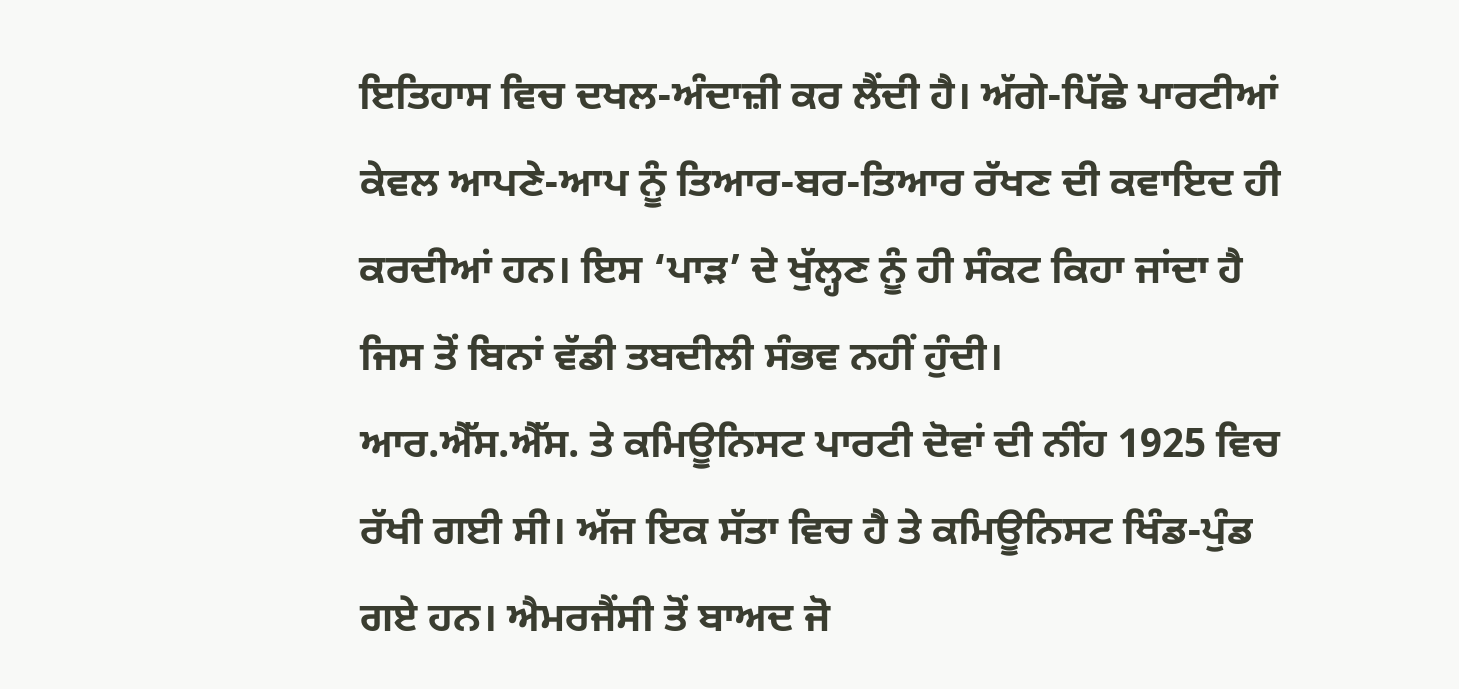ਇਤਿਹਾਸ ਵਿਚ ਦਖਲ-ਅੰਦਾਜ਼ੀ ਕਰ ਲੈਂਦੀ ਹੈ। ਅੱਗੇ-ਪਿੱਛੇ ਪਾਰਟੀਆਂ ਕੇਵਲ ਆਪਣੇ-ਆਪ ਨੂੰ ਤਿਆਰ-ਬਰ-ਤਿਆਰ ਰੱਖਣ ਦੀ ਕਵਾਇਦ ਹੀ ਕਰਦੀਆਂ ਹਨ। ਇਸ ‘ਪਾੜ’ ਦੇ ਖੁੱਲ੍ਹਣ ਨੂੰ ਹੀ ਸੰਕਟ ਕਿਹਾ ਜਾਂਦਾ ਹੈ ਜਿਸ ਤੋਂ ਬਿਨਾਂ ਵੱਡੀ ਤਬਦੀਲੀ ਸੰਭਵ ਨਹੀਂ ਹੁੰਦੀ।
ਆਰ.ਐੱਸ.ਐੱਸ. ਤੇ ਕਮਿਊਨਿਸਟ ਪਾਰਟੀ ਦੋਵਾਂ ਦੀ ਨੀਂਹ 1925 ਵਿਚ ਰੱਖੀ ਗਈ ਸੀ। ਅੱਜ ਇਕ ਸੱਤਾ ਵਿਚ ਹੈ ਤੇ ਕਮਿਊਨਿਸਟ ਖਿੰਡ-ਪੁੰਡ ਗਏ ਹਨ। ਐਮਰਜੈਂਸੀ ਤੋਂ ਬਾਅਦ ਜੋ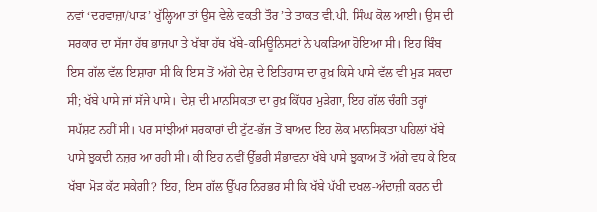ਨਵਾਂ ‘ਦਰਵਾਜ਼ਾ/ਪਾੜ’ ਖੁੱਲ੍ਹਿਆ ਤਾਂ ਉਸ ਵੇਲੇ ਵਕਤੀ ਤੌਰ ’ਤੇ ਤਾਕਤ ਵੀ.ਪੀ. ਸਿੰਘ ਕੋਲ ਆਈ। ਉਸ ਦੀ ਸਰਕਾਰ ਦਾ ਸੱਜਾ ਹੱਥ ਭਾਜਪਾ ਤੇ ਖੱਬਾ ਹੱਥ ਖੱਬੇ-ਕਮਿਊਨਿਸਟਾਂ ਨੇ ਪਕੜਿਆ ਹੋਇਆ ਸੀ। ਇਹ ਬਿੰਬ ਇਸ ਗੱਲ ਵੱਲ ਇਸ਼ਾਰਾ ਸੀ ਕਿ ਇਸ ਤੋਂ ਅੱਗੇ ਦੇਸ਼ ਦੇ ਇਤਿਹਾਸ ਦਾ ਰੁਖ਼ ਕਿਸੇ ਪਾਸੇ ਵੱਲ ਵੀ ਮੁੜ ਸਕਦਾ ਸੀ; ਖੱਬੇ ਪਾਸੇ ਜਾਂ ਸੱਜੇ ਪਾਸੇ। ਦੇਸ਼ ਦੀ ਮਾਨਸਿਕਤਾ ਦਾ ਰੁਖ਼ ਕਿੱਧਰ ਮੁੜੇਗਾ, ਇਹ ਗੱਲ ਚੰਗੀ ਤਰ੍ਹਾਂ ਸਪੱਸ਼ਟ ਨਹੀਂ ਸੀ। ਪਰ ਸਾਂਝੀਆਂ ਸਰਕਾਰਾਂ ਦੀ ਟੁੱਟ-ਭੱਜ ਤੋਂ ਬਾਅਦ ਇਹ ਲੋਕ ਮਾਨਸਿਕਤਾ ਪਹਿਲਾਂ ਖੱਬੇ ਪਾਸੇ ਝੁਕਦੀ ਨਜ਼ਰ ਆ ਰਹੀ ਸੀ। ਕੀ ਇਹ ਨਵੀਂ ਉੱਭਰੀ ਸੰਭਾਵਨਾ ਖੱਬੇ ਪਾਸੇ ਝੁਕਾਅ ਤੋਂ ਅੱਗੇ ਵਧ ਕੇ ਇਕ ਖੱਬਾ ਮੋੜ ਕੱਟ ਸਕੇਗੀ? ਇਹ, ਇਸ ਗੱਲ ਉੱਪਰ ਨਿਰਭਰ ਸੀ ਕਿ ਖੱਬੇ ਪੱਖੀ ਦਖਲ-ਅੰਦਾਜ਼ੀ ਕਰਨ ਦੀ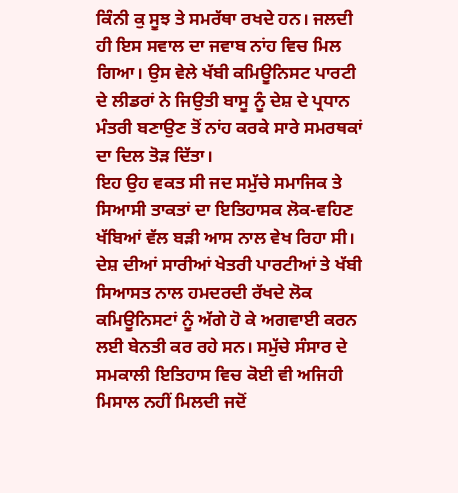ਕਿੰਨੀ ਕੁ ਸੂਝ ਤੇ ਸਮਰੱਥਾ ਰਖਦੇ ਹਨ। ਜਲਦੀ ਹੀ ਇਸ ਸਵਾਲ ਦਾ ਜਵਾਬ ਨਾਂਹ ਵਿਚ ਮਿਲ ਗਿਆ। ਉਸ ਵੇਲੇ ਖੱਬੀ ਕਮਿਊਨਿਸਟ ਪਾਰਟੀ ਦੇ ਲੀਡਰਾਂ ਨੇ ਜਿਉਤੀ ਬਾਸੂ ਨੂੰ ਦੇਸ਼ ਦੇ ਪ੍ਰਧਾਨ ਮੰਤਰੀ ਬਣਾਉਣ ਤੋਂ ਨਾਂਹ ਕਰਕੇ ਸਾਰੇ ਸਮਰਥਕਾਂ ਦਾ ਦਿਲ ਤੋੜ ਦਿੱਤਾ।
ਇਹ ਉਹ ਵਕਤ ਸੀ ਜਦ ਸਮੁੱਚੇ ਸਮਾਜਿਕ ਤੇ ਸਿਆਸੀ ਤਾਕਤਾਂ ਦਾ ਇਤਿਹਾਸਕ ਲੋਕ-ਵਹਿਣ ਖੱਬਿਆਂ ਵੱਲ ਬੜੀ ਆਸ ਨਾਲ ਵੇਖ ਰਿਹਾ ਸੀ।
ਦੇਸ਼ ਦੀਆਂ ਸਾਰੀਆਂ ਖੇਤਰੀ ਪਾਰਟੀਆਂ ਤੇ ਖੱਬੀ ਸਿਆਸਤ ਨਾਲ ਹਮਦਰਦੀ ਰੱਖਦੇ ਲੋਕ ਕਮਿਊਨਿਸਟਾਂ ਨੂੰ ਅੱਗੇ ਹੋ ਕੇ ਅਗਵਾਈ ਕਰਨ ਲਈ ਬੇਨਤੀ ਕਰ ਰਹੇ ਸਨ। ਸਮੁੱਚੇ ਸੰਸਾਰ ਦੇ ਸਮਕਾਲੀ ਇਤਿਹਾਸ ਵਿਚ ਕੋਈ ਵੀ ਅਜਿਹੀ ਮਿਸਾਲ ਨਹੀਂ ਮਿਲਦੀ ਜਦੋਂ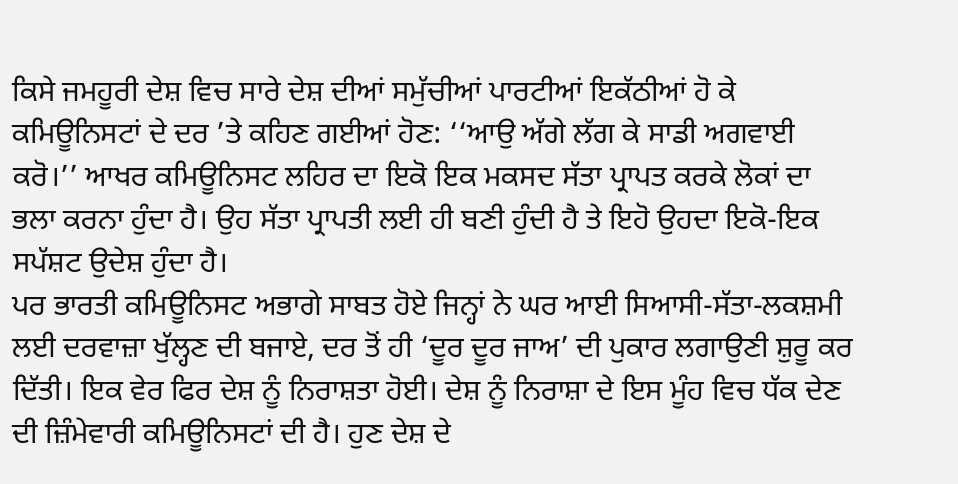ਕਿਸੇ ਜਮਹੂਰੀ ਦੇਸ਼ ਵਿਚ ਸਾਰੇ ਦੇਸ਼ ਦੀਆਂ ਸਮੁੱਚੀਆਂ ਪਾਰਟੀਆਂ ਇਕੱਠੀਆਂ ਹੋ ਕੇ ਕਮਿਊਨਿਸਟਾਂ ਦੇ ਦਰ ’ਤੇ ਕਹਿਣ ਗਈਆਂ ਹੋਣ: ‘‘ਆਉ ਅੱਗੇ ਲੱਗ ਕੇ ਸਾਡੀ ਅਗਵਾਈ ਕਰੋ।’’ ਆਖਰ ਕਮਿਊਨਿਸਟ ਲਹਿਰ ਦਾ ਇਕੋ ਇਕ ਮਕਸਦ ਸੱਤਾ ਪ੍ਰਾਪਤ ਕਰਕੇ ਲੋਕਾਂ ਦਾ ਭਲਾ ਕਰਨਾ ਹੁੰਦਾ ਹੈ। ਉਹ ਸੱਤਾ ਪ੍ਰਾਪਤੀ ਲਈ ਹੀ ਬਣੀ ਹੁੰਦੀ ਹੈ ਤੇ ਇਹੋ ਉਹਦਾ ਇਕੋ-ਇਕ ਸਪੱਸ਼ਟ ਉਦੇਸ਼ ਹੁੰਦਾ ਹੈ।
ਪਰ ਭਾਰਤੀ ਕਮਿਊਨਿਸਟ ਅਭਾਗੇ ਸਾਬਤ ਹੋਏ ਜਿਨ੍ਹਾਂ ਨੇ ਘਰ ਆਈ ਸਿਆਸੀ-ਸੱਤਾ-ਲਕਸ਼ਮੀ ਲਈ ਦਰਵਾਜ਼ਾ ਖੁੱਲ੍ਹਣ ਦੀ ਬਜਾਏ, ਦਰ ਤੋਂ ਹੀ ‘ਦੂਰ ਦੂਰ ਜਾਅ’ ਦੀ ਪੁਕਾਰ ਲਗਾਉਣੀ ਸ਼ੁਰੂ ਕਰ ਦਿੱਤੀ। ਇਕ ਵੇਰ ਫਿਰ ਦੇਸ਼ ਨੂੰ ਨਿਰਾਸ਼ਤਾ ਹੋਈ। ਦੇਸ਼ ਨੂੰ ਨਿਰਾਸ਼ਾ ਦੇ ਇਸ ਮੂੰਹ ਵਿਚ ਧੱਕ ਦੇਣ ਦੀ ਜ਼ਿੰਮੇਵਾਰੀ ਕਮਿਊਨਿਸਟਾਂ ਦੀ ਹੈ। ਹੁਣ ਦੇਸ਼ ਦੇ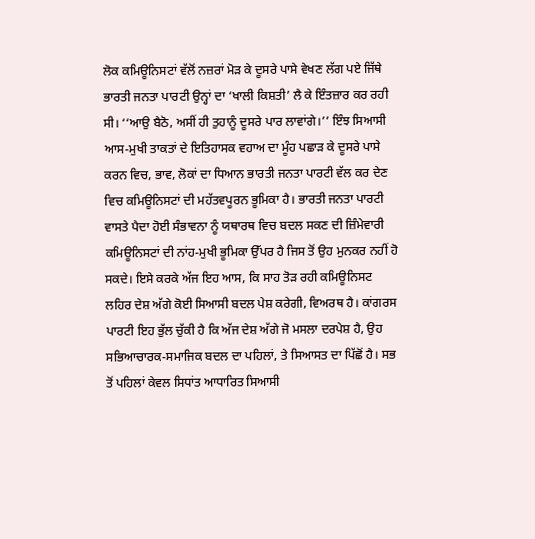ਲੋਕ ਕਮਿਊਨਿਸਟਾਂ ਵੱਲੋਂ ਨਜ਼ਰਾਂ ਮੋੜ ਕੇ ਦੂਸਰੇ ਪਾਸੇ ਵੇਖਣ ਲੱਗ ਪਏ ਜਿੱਥੇ ਭਾਰਤੀ ਜਨਤਾ ਪਾਰਟੀ ਉਨ੍ਹਾਂ ਦਾ ‘ਖਾਲੀ ਕਿਸ਼ਤੀ’ ਲੈ ਕੇ ਇੰਤਜ਼ਾਰ ਕਰ ਰਹੀ ਸੀ। ‘‘ਆਉ ਬੈਠੋ, ਅਸੀਂ ਹੀ ਤੁਹਾਨੂੰ ਦੂਸਰੇ ਪਾਰ ਲਾਵਾਂਗੇ।’’ ਇੰਝ ਸਿਆਸੀ ਆਸ-ਮੁਖੀ ਤਾਕਤਾਂ ਦੇ ਇਤਿਹਾਸਕ ਵਹਾਅ ਦਾ ਮੂੰਹ ਪਛਾੜ ਕੇ ਦੂਸਰੇ ਪਾਸੇ ਕਰਨ ਵਿਚ, ਭਾਵ, ਲੋਕਾਂ ਦਾ ਧਿਆਨ ਭਾਰਤੀ ਜਨਤਾ ਪਾਰਟੀ ਵੱਲ ਕਰ ਦੇਣ ਵਿਚ ਕਮਿਊਨਿਸਟਾਂ ਦੀ ਮਹੱਤਵਪੂਰਨ ਭੂਮਿਕਾ ਹੈ। ਭਾਰਤੀ ਜਨਤਾ ਪਾਰਟੀ ਵਾਸਤੇ ਪੈਦਾ ਹੋਈ ਸੰਭਾਵਨਾ ਨੂੰ ਯਥਾਰਥ ਵਿਚ ਬਦਲ ਸਕਣ ਦੀ ਜ਼ਿੰਮੇਵਾਰੀ ਕਮਿਊਨਿਸਟਾਂ ਦੀ ਨਾਂਹ-ਮੁਖੀ ਭੂਮਿਕਾ ਉੱਪਰ ਹੈ ਜਿਸ ਤੋਂ ਉਹ ਮੁਨਕਰ ਨਹੀਂ ਹੋ ਸਕਦੇ। ਇਸੇ ਕਰਕੇ ਅੱਜ ਇਹ ਆਸ, ਕਿ ਸਾਹ ਤੋੜ ਰਹੀ ਕਮਿਊਨਿਸਟ ਲਹਿਰ ਦੇਸ਼ ਅੱਗੇ ਕੋਈ ਸਿਆਸੀ ਬਦਲ ਪੇਸ਼ ਕਰੇਗੀ, ਵਿਅਰਥ ਹੈ। ਕਾਂਗਰਸ ਪਾਰਟੀ ਇਹ ਭੁੱਲ ਚੁੱਕੀ ਹੈ ਕਿ ਅੱਜ ਦੇਸ਼ ਅੱਗੇ ਜੋ ਮਸਲਾ ਦਰਪੇਸ਼ ਹੈ, ਉਹ ਸਭਿਆਚਾਰਕ-ਸਮਾਜਿਕ ਬਦਲ ਦਾ ਪਹਿਲਾਂ, ਤੇ ਸਿਆਸਤ ਦਾ ਪਿੱਛੋਂ ਹੈ। ਸਭ ਤੋਂ ਪਹਿਲਾਂ ਕੇਵਲ ਸਿਧਾਂਤ ਆਧਾਰਿਤ ਸਿਆਸੀ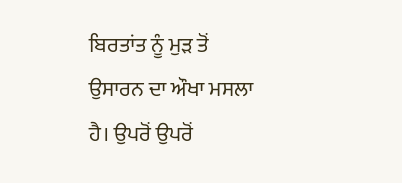ਬਿਰਤਾਂਤ ਨੂੰ ਮੁੜ ਤੋਂ ਉਸਾਰਨ ਦਾ ਔਖਾ ਮਸਲਾ ਹੈ। ਉਪਰੋਂ ਉਪਰੋਂ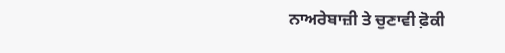ਨਾਅਰੇਬਾਜ਼ੀ ਤੇ ਚੁਣਾਵੀ ਫ਼ੋਕੀ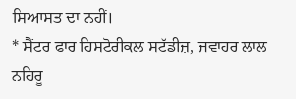ਸਿਆਸਤ ਦਾ ਨਹੀਂ।
* ਸੈਂਟਰ ਫਾਰ ਹਿਸਟੋਰੀਕਲ ਸਟੱਡੀਜ਼, ਜਵਾਹਰ ਲਾਲ ਨਹਿਰੂ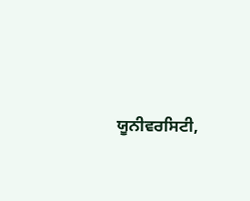ਯੂਨੀਵਰਸਿਟੀ,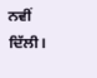ਨਵੀਂ ਦਿੱਲੀ।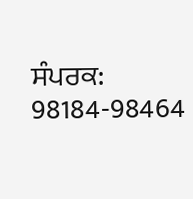ਸੰਪਰਕ: 98184-98464